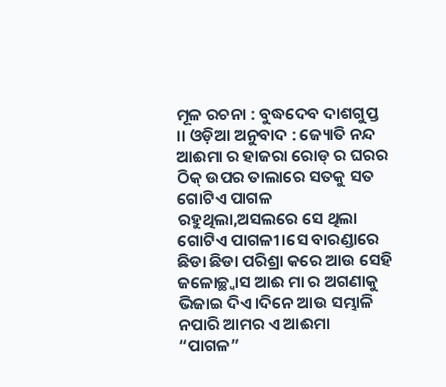ମୂଳ ରଚନା : ବୁଦ୍ଧଦେବ ଦାଶଗୁପ୍ତ ।। ଓଡ଼ିଆ ଅନୁବାଦ : ଜ୍ୟୋତି ନନ୍ଦ
ଆଈମା ର ହାଜରା ରୋଡ୍ ର ଘରର ଠିକ୍ ଉପର ତାଲାରେ ସତକୁ ସତ ଗୋଟିଏ ପାଗଳ ରହୁଥିଲା,ଅସଲରେ ସେ ଥିଲା ଗୋଟିଏ ପାଗଳୀ।ସେ ବାରଣ୍ଡାରେ ଛିଡା ଛିଡା ପରିଶ୍ରା କରେ ଆଉ ସେହି ଜଳୋଚ୍ଛ୍ୱାସ ଆଈ ମା ର ଅଗଣାକୁ ଭିଜାଇ ଦିଏ।ଦିନେ ଆଉ ସମ୍ଭାଳି ନପାରି ଆମର ଏ ଆଈମା “ପାଗଳ”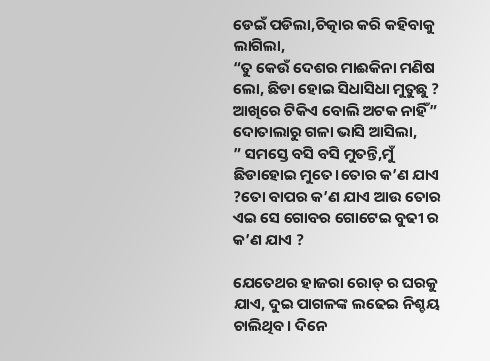ଡେଇଁ ପଡିଲା,ଚିତ୍କାର କରି କହିବାକୁ ଲାଗିଲା,
“ତୁ କେଉଁ ଦେଶର ମାଈକିନା ମଣିଷ ଲୋ, ଛିଡା ହୋଇ ସିଧାସିଧା ମୁତୁଛୁ ? ଆଖିରେ ଟିକିଏ ବୋଲି ଅଟକ ନାହିଁ”
ଦୋତାଲାରୁ ଗଳା ଭାସି ଆସିଲା,
” ସମସ୍ତେ ବସି ବସି ମୁତନ୍ତି,ମୁଁ ଛିଡାହୋଇ ମୁତେ।ତୋର କ’ଣ ଯାଏ ?ତୋ ବାପର କ’ଣ ଯାଏ ଆଉ ତୋର ଏଇ ସେ ଗୋବର ଗୋଟେଇ ବୁଢୀ ର କ’ଣ ଯାଏ ?

ଯେତେଥର ହାଜରା ରୋଡ୍ ର ଘରକୁ ଯାଏ, ଦୁଇ ପାଗଳଙ୍କ ଲଢେଇ ନିଶ୍ଚୟ ଚାଲିଥିବ। ଦିନେ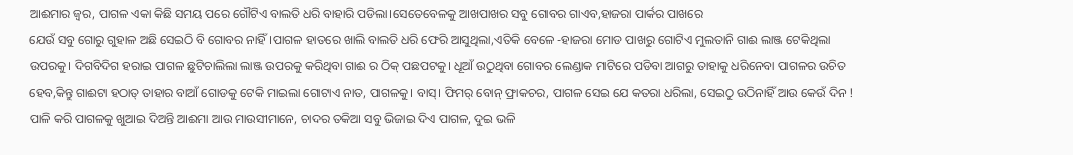ଆଈମାର ଜ୍ୱର, ପାଗଳ ଏକା କିଛି ସମୟ ପରେ ଗୌଟିଏ ବାଲତି ଧରି ବାହାରି ପଡିଲା।ସେତେବେଳକୁ ଆଖପାଖର ସବୁ ଗୋବର ଗାଏବ,ହାଜରା ପାର୍କର ପାଖରେ
ଯେଉଁ ସବୁ ଗୋରୁ ଗୁହାଳ ଅଛି ସେଇଠି ବି ଗୋବର ନାହିଁ।ପାଗଳ ହାତରେ ଖାଲି ବାଲତି ଧରି ଫେରି ଆସୁଥିଲା,ଏତିକି ବେଳେ -ହାଜରା ମୋଡ ପାଖରୁ ଗୋଟିଏ ମୁଲତାନି ଗାଈ ଲାଞ୍ଜ ଟେକିଥିଲା ଉପରକୁ। ଦିଗବିଦିଗ ହରାଇ ପାଗଳ ଛୁଟିଚାଲିଲା ଲାଞ୍ଜ ଉପରକୁ କରିଥିବା ଗାଈ ର ଠିକ୍ ପଛପଟକୁ। ଧୂଆଁ ଉଠୁଥିବା ଗୋବର ଲେଣ୍ଡାକ ମାଟିରେ ପଡିବା ଆଗରୁ ତାହାକୁ ଧରିନେବା ପାଗଳର ଉଚିତ ହେବ,କିନ୍ତୁ ଗାଈଟା ହଠାତ୍ ତାହାର ବାଆଁ ଗୋଡକୁ ଟେକି ମାଇଲା ଗୋଟାଏ ନାତ, ପାଗଳକୁ। ବାସ୍। ଫିମର୍ ବୋନ୍ ଫ୍ରାକଚର, ପାଗଳ ସେଇ ଯେ କତରା ଧରିଲା, ସେଇଠୁ ଉଠିନାହିଁ ଆଉ କେଉଁ ଦିନ !
ପାଳି କରି ପାଗଳକୁ ଖୁଆଇ ଦିଅନ୍ତି ଆଈମା ଆଉ ମାଉସୀମାନେ, ଚାଦର ତକିଆ ସବୁ ଭିଜାଇ ଦିଏ ପାଗଳ, ଦୁଇ ଭଳି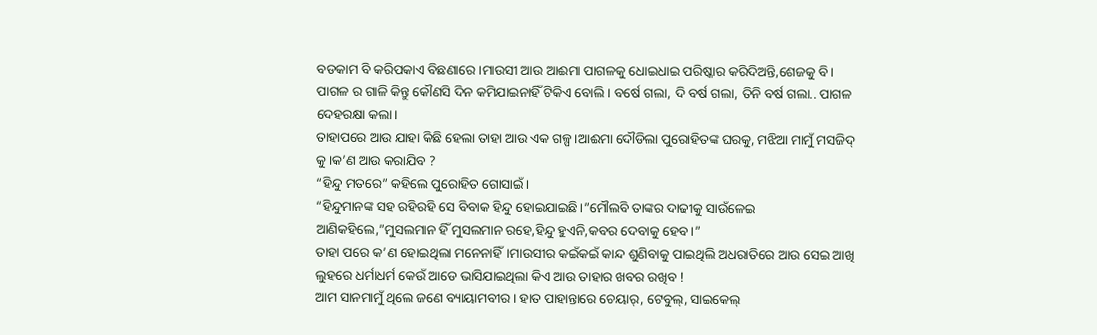ବଡକାମ ବି କରିପକାଏ ବିଛଣାରେ।ମାଉସୀ ଆଉ ଆଈମା ପାଗଳକୁ ଧୋଇଧାଇ ପରିଷ୍କାର କରିଦିଅନ୍ତି,ଶେଜକୁ ବି। ପାଗଳ ର ଗାଳି କିନ୍ତୁ କୌଣସି ଦିନ କମିଯାଇନାହିଁ ଟିକିଏ ବୋଲି। ବର୍ଷେ ଗଲା, ଦି ବର୍ଷ ଗଲା, ତିନି ବର୍ଷ ଗଲା.. ପାଗଳ ଦେହରକ୍ଷା କଲା।
ତାହାପରେ ଆଉ ଯାହା କିଛି ହେଲା ତାହା ଆଉ ଏକ ଗଳ୍ପ।ଆଈମା ଦୌଡିଲା ପୁରୋହିତଙ୍କ ଘରକୁ, ମଝିଆ ମାମୁଁ ମସଜିଦ୍ କୁ।କ’ଣ ଆଉ କରାଯିବ ?
“ହିନ୍ଦୁ ମତରେ” କହିଲେ ପୁରୋହିତ ଗୋସାଇଁ।
“ହିନ୍ଦୁମାନଙ୍କ ସହ ରହିରହି ସେ ବିବାକ ହିନ୍ଦୁ ହୋଇଯାଇଛି।”ମୌଲବି ତାଙ୍କର ଦାଢୀକୁ ସାଉଁଳେଇ ଆଣିକହିଲେ,”ମୁସଲମାନ ହିଁ ମୁସଲମାନ ରହେ,ହିନ୍ଦୁ ହୁଏନି,କବର ଦେବାକୁ ହେବ।”
ତାହା ପରେ କ’ଣ ହୋଇଥିଲା ମନେନାହିଁ।ମାଉସୀର କଇଁକଇଁ କାନ୍ଦ ଶୁଣିବାକୁ ପାଇଥିଲି ଅଧରାତିରେ ଆଉ ସେଇ ଆଖି ଲୁହରେ ଧର୍ମାଧର୍ମ କେଉଁ ଆଡେ ଭାସିଯାଇଥିଲା କିଏ ଆଉ ତାହାର ଖବର ରଖିବ !
ଆମ ସାନମାମୁଁ ଥିଲେ ଜଣେ ବ୍ୟାୟାମବୀର। ହାତ ପାହାନ୍ତାରେ ଚେୟାର୍, ଟେବୁଲ୍, ସାଇକେଲ୍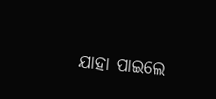ଯାହା ପାଇଲେ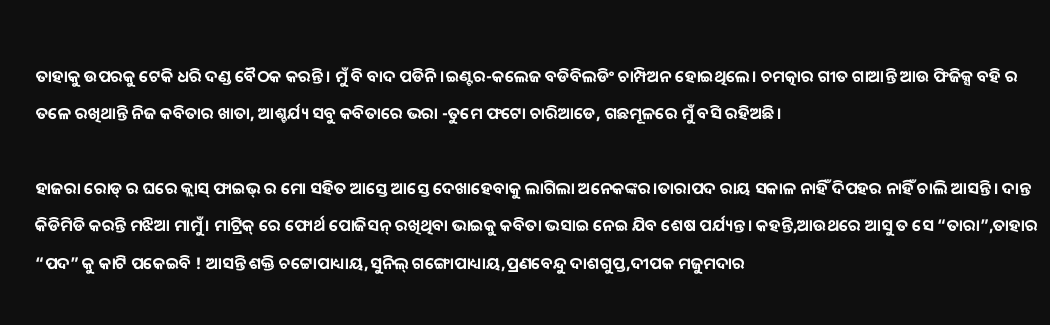ତାହାକୁ ଉପରକୁ ଟେକି ଧରି ଦଣ୍ଡ ବୈଠକ କରନ୍ତି। ମୁଁ ବି ବାଦ ପଡିନି।ଇଣ୍ଟର-କଲେଜ ବଡିବିଲଡିଂ ଚାମ୍ପିଅନ ହୋଇଥିଲେ। ଚମତ୍କାର ଗୀତ ଗାଆନ୍ତି ଆଉ ଫିଜିକ୍ସ ବହି ର ତଳେ ରଖିଥାନ୍ତି ନିଜ କବିତାର ଖାତା, ଆଶ୍ଚର୍ଯ୍ୟ ସବୁ କବିତାରେ ଭରା -ତୁମେ ଫଟୋ ଚାରିଆଡେ, ଗଛମୂଳରେ ମୁଁ ବସି ରହିଅଛି।

ହାଜରା ରୋଡ୍ ର ଘରେ କ୍ଲାସ୍ ଫାଇଭ୍ ର ମୋ ସହିତ ଆସ୍ତେ ଆସ୍ତେ ଦେଖାହେବାକୁ ଲାଗିଲା ଅନେକଙ୍କର।ତାରାପଦ ରାୟ ସକାଳ ନାହିଁ ଦିପହର ନାହିଁ ଚାଲି ଆସନ୍ତି। ଦାନ୍ତ କିଡିମିଡି କରନ୍ତି ମଝିଆ ମାମୁଁ। ମାଟ୍ରିକ୍ ରେ ଫୋର୍ଥ ପୋଜିସନ୍ ରଖିଥିବା ଭାଇକୁ କବିତା ଭସାଇ ନେଇ ଯିବ ଶେଷ ପର୍ଯ୍ୟନ୍ତ। କହନ୍ତି,ଆଉଥରେ ଆସୁ ତ ସେ “ତାରା”,ତାହାର “ପଦ” କୁ କାଟି ପକେଇବି ! ଆସନ୍ତି ଶକ୍ତି ଚଟ୍ଟୋପାଧ୍ୟାୟ,ସୁନିଲ୍ ଗଙ୍ଗୋପାଧ୍ୟାୟ,ପ୍ରଣବେନ୍ଦୁ ଦାଶଗୁପ୍ତ,ଦୀପକ ମଜୁମଦାର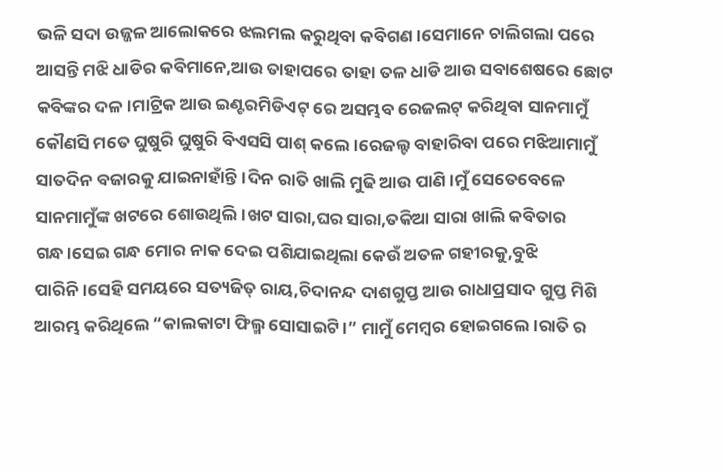ଭଳି ସଦା ଉଜ୍ଜଳ ଆଲୋକରେ ଝଲମଲ କରୁଥିବା କବିଗଣ।ସେମାନେ ଚାଲିଗଲା ପରେ ଆସନ୍ତି ମଝି ଧାଡିର କବିମାନେ,ଆଉ ତାହାପରେ ତାହା ତଳ ଧାଡି ଆଉ ସବାଶେଷରେ ଛୋଟ କବିଙ୍କର ଦଳ।ମାଟ୍ରିକ ଆଉ ଇଣ୍ଟରମିଡିଏଟ୍ ରେ ଅସମ୍ଭବ ରେଜଲଟ୍ କରିଥିବା ସାନମାମୁଁ କୌଣସି ମତେ ଘୁଷୁରି ଘୁଷୁରି ବିଏସସି ପାଶ୍ କଲେ।ରେଜଲ୍ଟ ବାହାରିବା ପରେ ମଝିଆମାମୁଁ ସାତଦିନ ବଜାରକୁ ଯାଇନାହାଁନ୍ତି।ଦିନ ରାତି ଖାଲି ମୁଢି ଆଉ ପାଣି।ମୁଁ ସେତେବେଳେ ସାନମାମୁଁଙ୍କ ଖଟରେ ଶୋଉଥିଲି।ଖଟ ସାରା,ଘର ସାରା,ତକିଆ ସାରା ଖାଲି କବିତାର ଗନ୍ଧ।ସେଇ ଗନ୍ଧ ମୋର ନାକ ଦେଇ ପଶିଯାଇଥିଲା କେଉଁ ଅତଳ ଗହୀରକୁ,ବୁଝି ପାରିନି।ସେହି ସମୟରେ ସତ୍ୟଜିତ୍ ରାୟ,ଚିଦାନନ୍ଦ ଦାଶଗୁପ୍ତ ଆଉ ରାଧାପ୍ରସାଦ ଗୁପ୍ତ ମିଶି ଆରମ୍ଭ କରିଥିଲେ “କାଲକାଟା ଫିଲ୍ମ ସୋସାଇଟି।” ମାମୁଁ ମେମ୍ବର ହୋଇଗଲେ।ରାତି ର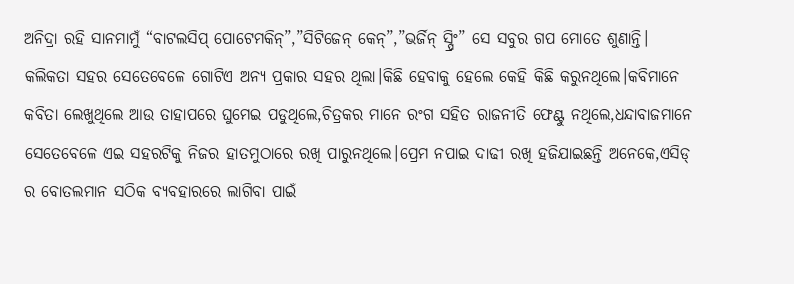ଅନିଦ୍ରା ରହି ସାନମାମୁଁ “ବାଟଲସିପ୍ ପୋଟେମକିନ୍”,”ସିଟିଜେନ୍ କେନ୍”,”ଭର୍ଜିନ୍ ସ୍ପ୍ରିଂ” ସେ ସବୁର ଗପ ମୋତେ ଶୁଣାନ୍ତି।
କଲିକତା ସହର ସେତେବେଳେ ଗୋଟିଏ ଅନ୍ୟ ପ୍ରକାର ସହର ଥିଲା।କିଛି ହେବାକୁ ହେଲେ କେହି କିଛି କରୁନଥିଲେ।କବିମାନେ କବିତା ଲେଖୁଥିଲେ ଆଉ ତାହାପରେ ଘୁମେଇ ପଡୁଥିଲେ,ଚିତ୍ରକର ମାନେ ରଂଗ ସହିତ ରାଜନୀତି ଫେଣ୍ଟୁ ନଥିଲେ,ଧନ୍ଦାବାଜମାନେ ସେତେବେଳେ ଏଇ ସହରଟିକୁ ନିଜର ହାତମୁଠାରେ ରଖି ପାରୁନଥିଲେ।ପ୍ରେମ ନପାଇ ଦାଢୀ ରଖି ହଜିଯାଇଛନ୍ତି ଅନେକେ,ଏସିଡ୍ ର ବୋତଲମାନ ସଠିକ ବ୍ୟବହାରରେ ଲାଗିବା ପାଇଁ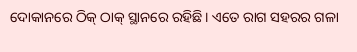ଦୋକାନରେ ଠିକ୍ ଠାକ୍ ସ୍ଥାନରେ ରହିଛି। ଏତେ ରାଗ ସହରର ଗଳା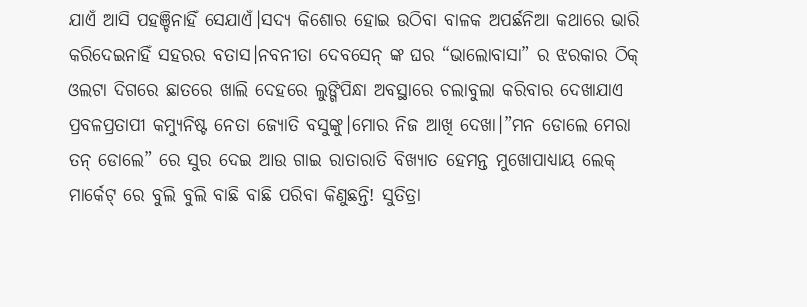ଯାଏଁ ଆସି ପହଞ୍ଚିନାହିଁ ସେଯାଏଁ।ସଦ୍ୟ କିଶୋର ହୋଇ ଉଠିବା ବାଳକ ଅପର୍ଛନିଆ କଥାରେ ଭାରି କରିଦେଇନାହିଁ ସହରର ବତାସ।ନବନୀତା ଦେବସେନ୍ ଙ୍କ ଘର “ଭାଲୋବାସା” ର ଝରକାର ଠିକ୍ ଓଲଟା ଦିଗରେ ଛାତରେ ଖାଲି ଦେହରେ ଲୁଙ୍ଗିପିନ୍ଧା ଅବସ୍ଥାରେ ଚଲାବୁଲା କରିବାର ଦେଖାଯାଏ ପ୍ରବଳପ୍ରତାପୀ କମ୍ୟୁନିଷ୍ଟ ନେତା ଜ୍ୟୋତି ବସୁଙ୍କୁ।ମୋର ନିଜ ଆଖି ଦେଖା।”ମନ ଡୋଲେ ମେରା ତନ୍ ଡୋଲେ” ରେ ସୁର ଦେଇ ଆଉ ଗାଇ ରାତାରାତି ବିଖ୍ୟାତ ହେମନ୍ତ ମୁଖୋପାଧ୍ୟାୟ ଲେକ୍ ମାର୍କେଟ୍ ରେ ବୁଲି ବୁଲି ବାଛି ବାଛି ପରିବା କିଣୁଛନ୍ତି! ସୁତିତ୍ରା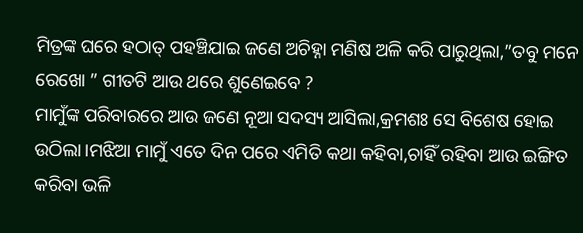ମିତ୍ରଙ୍କ ଘରେ ହଠାତ୍ ପହଞ୍ଚିଯାଇ ଜଣେ ଅଚିହ୍ନା ମଣିଷ ଅଳି କରି ପାରୁଥିଲା,”ତବୁ ମନେ ରେଖୋ ” ଗୀତଟି ଆଉ ଥରେ ଶୁଣେଇବେ ?
ମାମୁଁଙ୍କ ପରିବାରରେ ଆଉ ଜଣେ ନୂଆ ସଦସ୍ୟ ଆସିଲା,କ୍ରମଶଃ ସେ ବିଶେଷ ହୋଇ ଉଠିଲା।ମଝିଆ ମାମୁଁ ଏତେ ଦିନ ପରେ ଏମିତି କଥା କହିବା,ଚାହିଁ ରହିବା ଆଉ ଇଙ୍ଗିତ କରିବା ଭଳି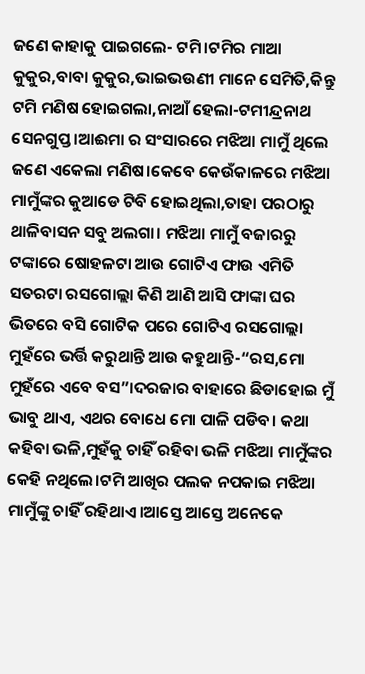ଜଣେ କାହାକୁ ପାଇଗଲେ- ଟମି।ଟମିର ମାଆ କୁକୁର,ବାବା କୁକୁର,ଭାଇଭଉଣୀ ମାନେ ସେମିତି,କିନ୍ତୁ ଟମି ମଣିଷ ହୋଇଗଲା,ନାଆଁ ହେଲା-ଟମୀନ୍ଦ୍ରନାଥ ସେନଗୁପ୍ତ।ଆଈମା ର ସଂସାରରେ ମଝିଆ ମାମୁଁ ଥିଲେ ଜଣେ ଏକେଲା ମଣିଷ।କେବେ କେଉଁକାଳରେ ମଝିଆ ମାମୁଁଙ୍କର କୁଆଡେ ଟିବି ହୋଇଥିଲା,ତାହା ପରଠାରୁ ଥାଳିବାସନ ସବୁ ଅଲଗା। ମଝିଆ ମାମୁଁ ବଜାରରୁ ଟଙ୍କାରେ ଷୋହଳଟା ଆଉ ଗୋଟିଏ ଫାଉ ଏମିତି ସତରଟା ରସଗୋଲ୍ଲା କିଣି ଆଣି ଆସି ଫାଙ୍କା ଘର ଭିତରେ ବସି ଗୋଟିକ ପରେ ଗୋଟିଏ ରସଗୋଲ୍ଲା ମୁହଁରେ ଭର୍ତ୍ତି କରୁଥାନ୍ତି ଆଉ କହୁଥାନ୍ତି-“ରସ,ମୋ ମୁହଁରେ ଏବେ ବସ”।ଦରଜାର ବାହାରେ ଛିଡାହୋଇ ମୁଁ ଭାବୁ ଥାଏ, ଏଥର ବୋଧେ ମୋ ପାଳି ପଡିବ। କଥା କହିବା ଭଳି,ମୁହଁକୁ ଚାହିଁ ରହିବା ଭଳି ମଝିଆ ମାମୁଁଙ୍କର କେହି ନଥିଲେ।ଟମି ଆଖିର ପଲକ ନପକାଇ ମଝିଆ ମାମୁଁଙ୍କୁ ଚାହିଁ ରହିଥାଏ।ଆସ୍ତେ ଆସ୍ତେ ଅନେକେ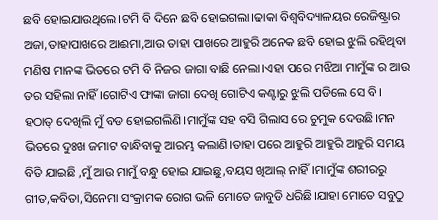ଛବି ହୋଇଯାଉଥିଲେ।ଟମି ବି ଦିନେ ଛବି ହୋଇଗଲା।ଢାକା ବିଶ୍ୱବିଦ୍ୟାଳୟର ରେଜିଷ୍ଟ୍ରାର ଅଜା,ତାହାପାଖରେ ଆଈମା,ଆଉ ତାହା ପାଖରେ ଆହୁରି ଅନେକ ଛବି ହୋଇ ଝୁଲି ରହିଥିବା ମଣିଷ ମାନଙ୍କ ଭିତରେ ଟମି ବି ନିଜର ଜାଗା ବାଛି ନେଲା।ଏହା ପରେ ମଝିଆ ମାମୁଁଙ୍କ ର ଆଉ ତର ସହିଲା ନାହିଁ ।ଗୋଟିଏ ଫାଙ୍କା ଜାଗା ଦେଖି ଗୋଟିଏ କଣ୍ଟାରୁ ଝୁଲି ପଡିଲେ ସେ ବି।
ହଠାତ୍ ଦେଖିଲି ମୁଁ ବଡ ହୋଇଗଲିଣି।ମାମୁଁଙ୍କ ସହ ବସି ଗିଲାସ ରେ ଚୁମୁକ ଦେଉଛି।ମନ ଭିତରେ ଦୁଃଖ ଜମାଟ ବାନ୍ଧିବାକୁ ଆରମ୍ଭ କଲାଣି।ତାହା ପରେ ଆହୁରି ଆହୁରି ଆହୁରି ସମୟ ବିତି ଯାଇଛି ,ମୁଁ ଆଉ ମାମୁଁ ବନ୍ଧୁ ହୋଇ ଯାଇଛୁ,ବୟସ ଖିଆଲ୍ ନାହିଁ।ମାମୁଁଙ୍କ ଶରୀରରୁ ଗୀତ,କବିତା,ସିନେମା ସଂକ୍ରାମକ ରୋଗ ଭଳି ମୋତେ ଜାବୁଡି ଧରିଛି।ଯାହା ମୋତେ ସବୁଠୁ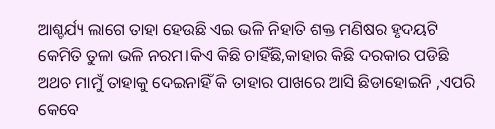ଆଶ୍ଚର୍ଯ୍ୟ ଲାଗେ ତାହା ହେଉଛି ଏଇ ଭଳି ନିହାତି ଶକ୍ତ ମଣିଷର ହୃଦୟଟି କେମିତି ତୁଳା ଭଳି ନରମ।କିଏ କିଛି ଚାହିଁଛି,କାହାର କିଛି ଦରକାର ପଡିଛି ଅଥଚ ମାମୁଁ ତାହାକୁ ଦେଇନାହିଁ କି ତାହାର ପାଖରେ ଆସି ଛିଡାହୋଇନି ,ଏପରି କେବେ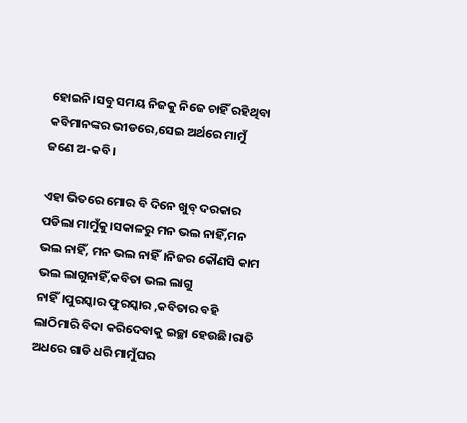ହୋଇନି।ସବୁ ସମୟ ନିଜକୁ ନିଜେ ଚାହିଁ ରହିଥିବା କବିମାନଙ୍କର ଭୀଡରେ,ସେଇ ଅର୍ଥରେ ମାମୁଁ ଜଣେ ଅ-କବି।

ଏହା ଭିତରେ ମୋର ବି ଦିନେ ଖୁବ୍ ଦରକାର ପଡିଲା ମାମୁଁକୁ।ସକାଳରୁ ମନ ଭଲ ନାହିଁ,ମନ ଭଲ ନାହିଁ, ମନ ଭଲ ନାହିଁ।ନିଜର କୌଣସି କାମ ଭଲ ଲାଗୁନାହିଁ,କବିତା ଭଲ ଲାଗୁ ନାହିଁ।ପୁରସ୍କାର ଫୁରସ୍କାର ,କବିତାର ବହି ଲାଠିମାରି ବିଦା କରିଦେବାକୁ ଇଚ୍ଛା ହେଉଛି।ରାତି ଅଧରେ ଗାଡି ଧରି ମାମୁଁଘର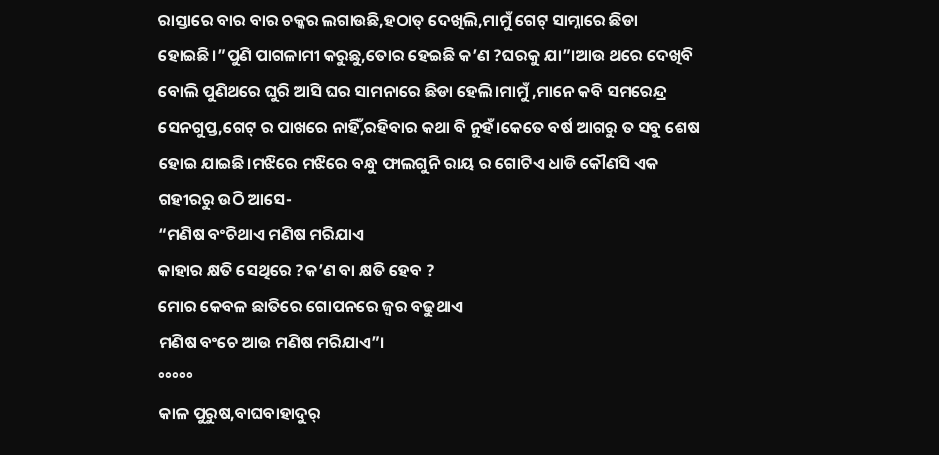ରାସ୍ତାରେ ବାର ବାର ଚକ୍କର ଲଗାଉଛି,ହଠାତ୍ ଦେଖିଲି,ମାମୁଁ ଗେଟ୍ ସାମ୍ନାରେ ଛିଡା ହୋଇଛି।”ପୁଣି ପାଗଳାମୀ କରୁଛୁ,ତୋର ହେଇଛି କ’ଣ ?ଘରକୁ ଯା”।ଆଉ ଥରେ ଦେଖିବି ବୋଲି ପୁଣିଥରେ ଘୁରି ଆସି ଘର ସାମନାରେ ଛିଡା ହେଲି।ମାମୁଁ ,ମାନେ କବି ସମରେନ୍ଦ୍ର ସେନଗୁପ୍ତ,ଗେଟ୍ ର ପାଖରେ ନାହିଁ,ରହିବାର କଥା ବି ନୁହଁ।କେତେ ବର୍ଷ ଆଗରୁ ତ ସବୁ ଶେଷ ହୋଇ ଯାଇଛି।ମଝିରେ ମଝିରେ ବନ୍ଧୁ ଫାଲଗୁନି ରାୟ ର ଗୋଟିଏ ଧାଡି କୌଣସି ଏକ ଗହୀରରୁ ଉଠି ଆସେ-
“ମଣିଷ ବଂଚିଥାଏ ମଣିଷ ମରିଯାଏ
କାହାର କ୍ଷତି ସେଥିରେ ?କ’ଣ ବା କ୍ଷତି ହେବ ?
ମୋର କେବଳ ଛାତିରେ ଗୋପନରେ ଜ୍ୱର ବଢୁଥାଏ
ମଣିଷ ବଂଚେ ଆଉ ମଣିଷ ମରିଯାଏ”।
°°°°°
କାଳ ପୁରୁଷ,ବାଘବାହାଦୁର୍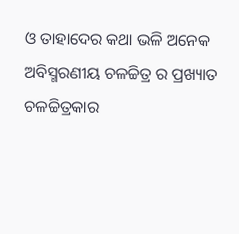ଓ ତାହାଦେର କଥା ଭଳି ଅନେକ ଅବିସ୍ମରଣୀୟ ଚଳଚ୍ଚିତ୍ର ର ପ୍ରଖ୍ୟାତ ଚଳଚ୍ଚିତ୍ରକାର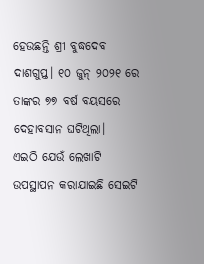ହେଉଛନ୍ତି ଶ୍ରୀ ବୁଦ୍ଧଦେବ ଦାଶଗୁପ୍ତ। ୧୦ ଜୁନ୍ ୨୦୨୧ ରେ ତାଙ୍କର ୭୭ ବର୍ଷ ବୟସରେ ଦେହାବସାନ ଘଟିଥିଲା।
ଏଇଠି ଯେଉଁ ଲେଖାଟି ଉପସ୍ଥାପନ କରାଯାଇଛି ସେଇଟି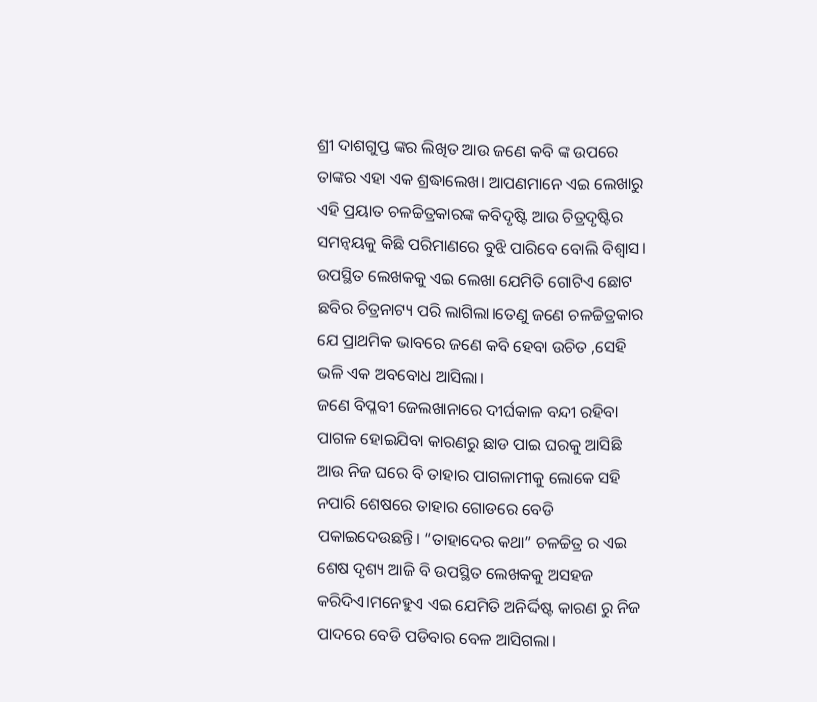ଶ୍ରୀ ଦାଶଗୁପ୍ତ ଙ୍କର ଲିଖିତ ଆଉ ଜଣେ କବି ଙ୍କ ଉପରେ ତାଙ୍କର ଏହା ଏକ ଶ୍ରଦ୍ଧାଲେଖ। ଆପଣମାନେ ଏଇ ଲେଖାରୁ ଏହି ପ୍ରୟାତ ଚଳଚ୍ଚିତ୍ରକାରଙ୍କ କବିଦୃଷ୍ଟି ଆଉ ଚିତ୍ରଦୃଷ୍ଟିର ସମନ୍ୱୟକୁ କିଛି ପରିମାଣରେ ବୁଝି ପାରିବେ ବୋଲି ବିଶ୍ୱାସ।
ଉପସ୍ଥିତ ଲେଖକକୁ ଏଇ ଲେଖା ଯେମିତି ଗୋଟିଏ ଛୋଟ ଛବିର ଚିତ୍ରନାଟ୍ୟ ପରି ଲାଗିଲା।ତେଣୁ ଜଣେ ଚଳଚ୍ଚିତ୍ରକାର ଯେ ପ୍ରାଥମିକ ଭାବରେ ଜଣେ କବି ହେବା ଉଚିତ ,ସେହି ଭଳି ଏକ ଅବବୋଧ ଆସିଲା।
ଜଣେ ବିପ୍ଳବୀ ଜେଲଖାନାରେ ଦୀର୍ଘକାଳ ବନ୍ଦୀ ରହିବା ପାଗଳ ହୋଇଯିବା କାରଣରୁ ଛାଡ ପାଇ ଘରକୁ ଆସିଛି ଆଉ ନିଜ ଘରେ ବି ତାହାର ପାଗଳାମୀକୁ ଲୋକେ ସହି ନପାରି ଶେଷରେ ତାହାର ଗୋଡରେ ବେଡି ପକାଇଦେଉଛନ୍ତି। “ତାହାଦେର କଥା” ଚଳଚ୍ଚିତ୍ର ର ଏଇ ଶେଷ ଦୃଶ୍ୟ ଆଜି ବି ଉପସ୍ଥିତ ଲେଖକକୁ ଅସହଜ କରିଦିଏ।ମନେହୁଏ ଏଇ ଯେମିତି ଅନିର୍ଦ୍ଦିଷ୍ଟ କାରଣ ରୁ ନିଜ ପାଦରେ ବେଡି ପଡିବାର ବେଳ ଆସିଗଲା।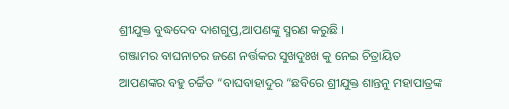ଶ୍ରୀଯୁକ୍ତ ବୁଦ୍ଧଦେବ ଦାଶଗୁପ୍ତ,ଆପଣଙ୍କୁ ସ୍ମରଣ କରୁଛି ।
ଗଞ୍ଜାମର ବାଘନାଚର ଜଣେ ନର୍ତ୍ତକର ସୁଖଦୁଃଖ କୁ ନେଇ ଚିତ୍ରାୟିତ ଆପଣଙ୍କର ବହୁ ଚର୍ଚ୍ଚିତ “ବାଘବାହାଦୁର “ଛବିରେ ଶ୍ରୀଯୁକ୍ତ ଶାନ୍ତନୁ ମହାପାତ୍ରଙ୍କ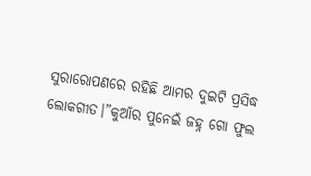ସୁରାରୋପଣରେ ରହିଛି ଆମର ଦୁଇଟି ପ୍ରସିଦ୍ଧ ଲୋକଗୀତ।”କୁଆଁର ପୁନେଇଁ ଜହ୍ନ ଗୋ ଫୁଲ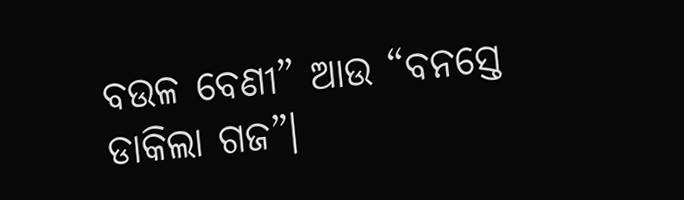ବଉଳ ବେଣୀ” ଆଉ “ବନସ୍ତେ ଡାକିଲା ଗଜ”।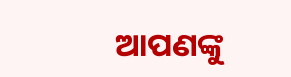ଆପଣଙ୍କୁ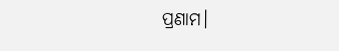ପ୍ରଣାମ।